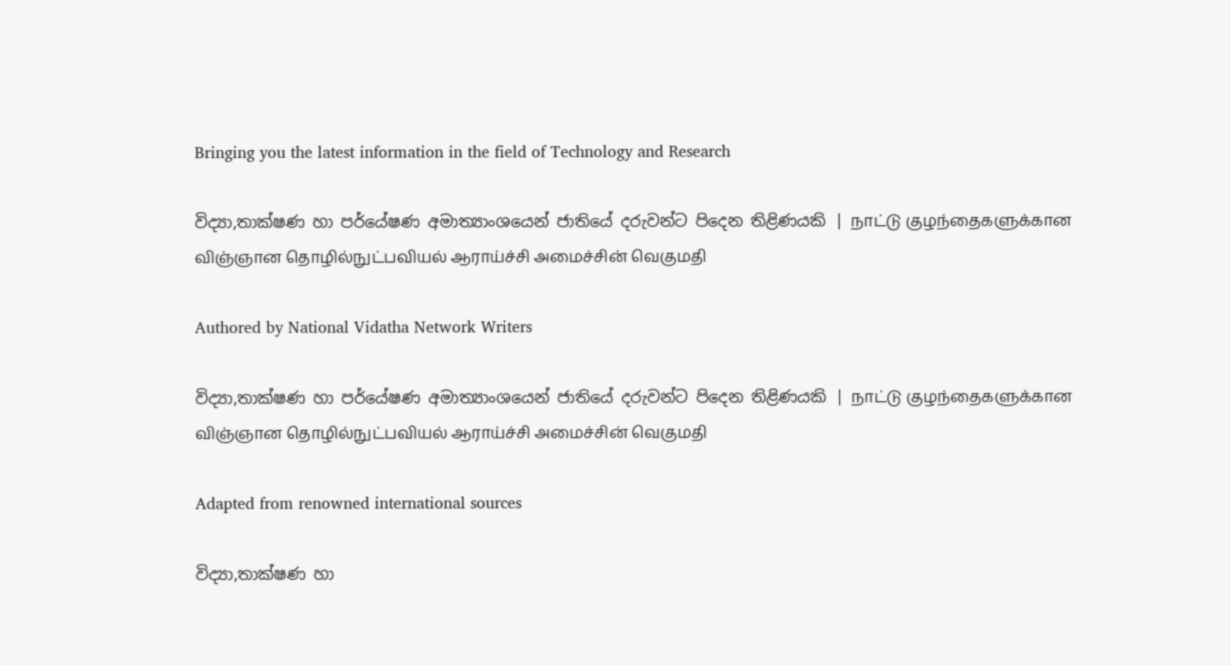Bringing you the latest information in the field of Technology and Research

විද්‍යා,තාක්ෂණ හා පර්යේෂණ අමාත්‍යාංශයෙන් ජාතියේ දරුවන්ට පිදෙන තිළිණයකි | நாட்டு குழந்தைகளுக்கான விஞ்ஞான தொழில்நுட்பவியல் ஆராய்ச்சி அமைச்சின் வெகுமதி

Authored by National Vidatha Network Writers

විද්‍යා,තාක්ෂණ හා පර්යේෂණ අමාත්‍යාංශයෙන් ජාතියේ දරුවන්ට පිදෙන තිළිණයකි | நாட்டு குழந்தைகளுக்கான விஞ்ஞான தொழில்நுட்பவியல் ஆராய்ச்சி அமைச்சின் வெகுமதி

Adapted from renowned international sources

විද්‍යා,තාක්ෂණ හා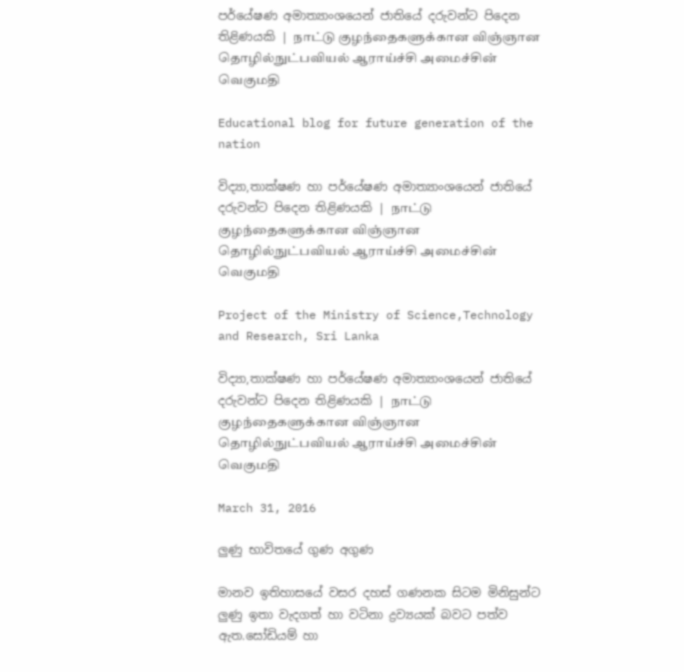පර්යේෂණ අමාත්‍යාංශයෙන් ජාතියේ දරුවන්ට පිදෙන තිළිණයකි | நாட்டு குழந்தைகளுக்கான விஞ்ஞான தொழில்நுட்பவியல் ஆராய்ச்சி அமைச்சின் வெகுமதி

Educational blog for future generation of the nation

විද්‍යා,තාක්ෂණ හා පර්යේෂණ අමාත්‍යාංශයෙන් ජාතියේ දරුවන්ට පිදෙන තිළිණයකි | நாட்டு குழந்தைகளுக்கான விஞ்ஞான தொழில்நுட்பவியல் ஆராய்ச்சி அமைச்சின் வெகுமதி

Project of the Ministry of Science,Technology and Research, Sri Lanka

විද්‍යා,තාක්ෂණ හා පර්යේෂණ අමාත්‍යාංශයෙන් ජාතියේ දරුවන්ට පිදෙන තිළිණයකි | நாட்டு குழந்தைகளுக்கான விஞ்ஞான தொழில்நுட்பவியல் ஆராய்ச்சி அமைச்சின் வெகுமதி

March 31, 2016

ලුණු භාවිතයේ ගුණ අගුණ

මානව ඉතිහාසයේ වසර දහස් ගණනක සිටම මිනිසුන්ට ලුණු ඉතා වැදගත් හා වටිනා ද්‍රව්‍යයක් බවට පත්ව ඇත.සෝඩියම් හා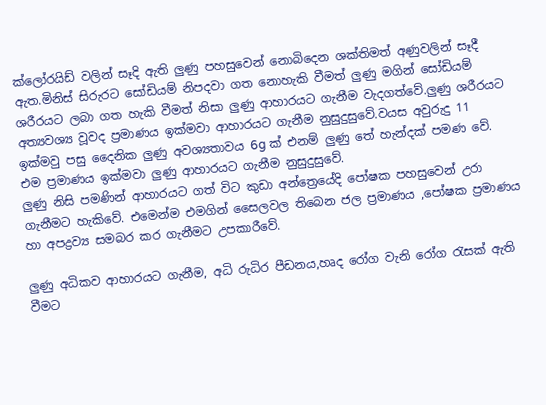ක්ලෝරයිඩ් වලින් සෑදි ඇති ලුණු පහසුවෙන් නොබිදෙන ශක්තිමත් අණුවලින් සෑදී ඇත.මිනිස් සිරුරට සෝඩියම් නිපදවා ගත නොහැකි වීමත් ලුණු මගින් සෝඩියම් ශරීරයට ලබා ගත හැකි වීමත් නිසා ලුණු ආහාරයට ගැනීම වැදගත්වේ.ලුණු ශරීරයට අත්‍යවශ්‍ය වූවද ප්‍රමාණය ඉක්මවා ආහාරයට ගැනීම නුසුදුසුවේ.වයස අවුරුදු 11 ඉක්මවු පසු දෛනික ලුණු අවශ්‍යතාවය 6g ක් එනම් ලුණු තේ හැන්දක් පමණ වේ. එම ප්‍රමාණය ඉක්මවා ලුණු ආහාරයට ගැනීම නුසුදුසුවේ.
ලුණු නිසි පමණින් ආහාරයට ගත් විට කුඩා අන්ත්‍රෙයේදි පෝෂක පහසුවෙන් උරා ගැනීමට හැකිවේ. එමෙන්ම එමගින් සෛලවල තිබෙන ජල ප්‍රමාණය ,පෝෂක ප්‍රමාණය හා අපද්‍රව්‍ය සමබර කර ගැනීමට උපකාරීවේ.

ලුණු අධිකව ආහාරයට ගැනීම, අධි රුධිර පීඩනය,හෘද රෝග වැනි රෝග රැසක් ඇති වීමට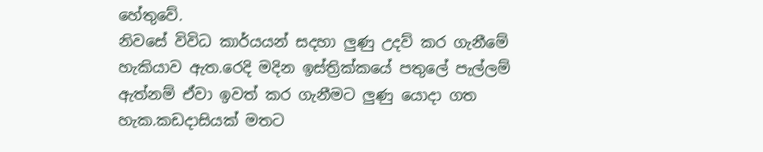හේතුවේ.
නිවසේ විවිධ කාර්යයන් සදහා ලුණු උදව් කර ගැනීමේ හැකියාව ඇත.රෙදි මදින ඉස්ත්‍රික්කයේ පතුලේ පැල්ලම් ඇත්නම් ඒවා ඉවත් කර ගැනීමට ලුණු යොදා ගත හැක.කඩදාසියක් මතට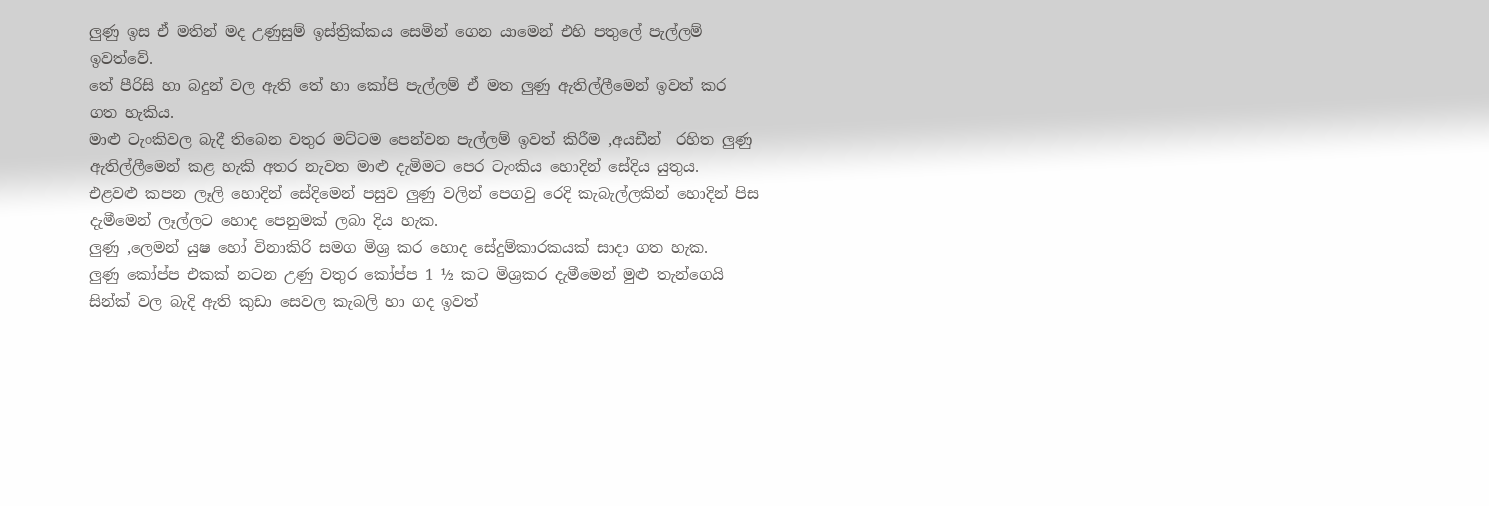ලුණු ඉස ඒ මතින් මද උණුසුම් ඉස්ත්‍රික්කය සෙමින් ගෙන යාමෙන් එහි පතුලේ පැල්ලම් ඉවත්වේ.
තේ පීරිසි හා බදුන් වල ඇති තේ හා කෝපි පැල්ලම් ඒ මත ලුණු ඇතිල්ලීමෙන් ඉවත් කර ගත හැකිය.
මාළු ටැංකිවල බැදී තිබෙන වතුර මට්ටම පෙන්වන පැල්ලම් ඉවත් කිරීම ,අයඩීන්  රහිත ලුණු ඇතිල්ලීමෙන් කළ හැකි අතර නැවත මාළු දැමිමට පෙර ටැංකිය හොදින් සේදිය යුතුය.
එළවළු කපන ලෑලි හොදින් සේදිමෙන් පසුව ලුණු වලින් පෙගවු රෙදි කැබැල්ලකින් හොදින් පිස දැමීමෙන් ලෑල්ලට හොද පෙනුමක් ලබා දිය හැක.
ලුණු ,ලෙමන් යුෂ හෝ විනාකිරි සමග මිශ්‍ර කර හොද සේදුම්කාරකයක් සාදා ගත හැක.
ලුණු කෝප්ප එකක් නටන උණු වතුර කෝප්ප 1 ½ කට මිශ්‍රකර දැමීමෙන් මුළු තැන්ගෙයි සින්ක් වල බැදි ඇති කුඩා සෙවල කැබලි හා ගද ඉවත්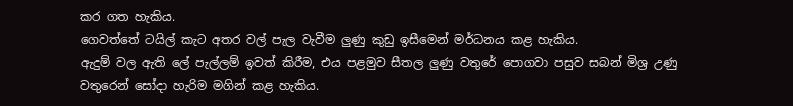කර ගත හැකිය.
ගෙවත්තේ ටයිල් කැට අතර වල් පැල වැවීම ලුණු කුඩු ඉසීමෙන් මර්ධනය කළ හැකිය.
ඇදුම් වල ඇති ලේ පැල්ලම් ඉවත් කිරීම, එය පළමුව සීතල ලුණු වතුරේ පොගවා පසුව සබන් මිශ්‍ර උණු වතුරෙන් සෝදා හැරිම මගින් කළ හැකිය.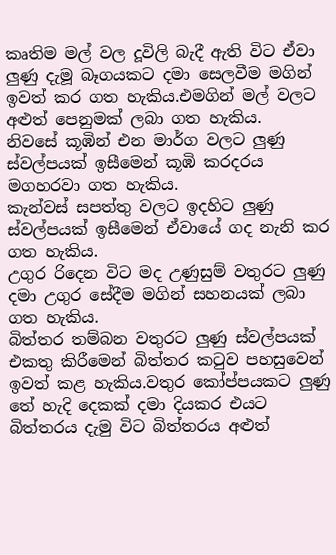කෘතිම මල් වල දූවිලි බැදී ඇති විට ඒවා ලුණු දැමූ බෑගයකට දමා සෙලවීම මගින් ඉවත් කර ගත හැකිය.එමගින් මල් වලට අළුත් පෙනුමක් ලබා ගත හැකිය.
නිව‍සේ කූඹින් එන මාර්ග වලට ලුණු ස්වල්පයක් ඉසීමෙන් කූඹි කරදරය මගහරවා ගත හැකිය.
කැන්වස් සපත්තු වලට ඉදහිට ලුණු ස්වල්පයක් ඉසීමෙන් ඒවායේ ගද නැනි කර ගත හැකිය.
උගුර රිදෙන විට මද උණුසුම් වතුරට ලුණු දමා උගුර සේදීම මගින් සහනයක් ලබා ගත හැකිය.
බිත්තර තම්බන වතුරට ලුණු ස්වල්පයක් එකතු කිරීමෙන් බිත්තර කටුව පහසුවෙන් ඉවත් කළ හැකිය.වතුර කෝප්පයකට ලුණු තේ හැදි දෙකක් දමා දියකර එයට බිත්තරය දැමු විට බිත්තරය අළුත්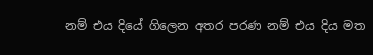නම් එය දියේ ගිලෙන අතර පරණ නම් එය දිය මත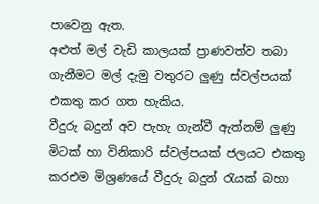පාවෙනු ඇත.
අළුත් මල් වැඩි කාලයක් ප්‍රාණවත්ව තබා ගැනීමට මල් දැමු වතුරට ලුණු ස්වල්පයක් එකතු කර ගත හැකිය.
වීදුරු බදුන් අව පැහැ ගැන්වී ඇත්නම් ලුණු මිටක් හා විනිකාරි ස්වල්පයක් ජලයට එකතු කරඑම මිශ්‍රණයේ වීදුරු බදුන් රැයක් බහා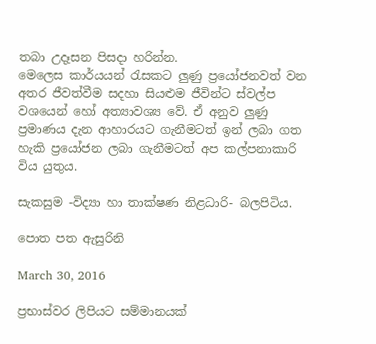තබා උදෑසන පිසදා හරින්න.
මෙලෙස කාර්යයන් රැසකට ලුණු ප්‍රයෝජනවත් වන අතර ජීවත්වීම සදහා සියළුම ජීවින්ට ස්වල්ප වශයෙන් හෝ අත්‍යාවශ්‍ය වේ. ඒ අනුව ලුණු ප්‍රමාණය දැන ආහාරයට ගැනීමටත් ඉන් ලබා ගත හැකි ප්‍රයෝජන ලබා ගැනීමටත් අප කල්පනාකාරි විය යුතුය.

සැකසුම -විද්‍යා හා තාක්ෂණ නිළධාරි- බලපිටිය.

පොත පත ඇසුරිනි

March 30, 2016

ප්‍රභාස්වර ලිපියට සම්මානයක්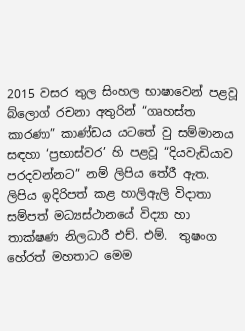2015 වසර තුල සිංහල භාෂාවෙන් පළවූ බ්ලොග් රචනා අතුරින් “ගෘහස්ත කාරණා” කාණ්ඩය යටතේ වු සම්මානය සඳහා ‘ප්‍රභාස්වර’ හි පළවූ “දියවැඩියාව පරදවන්නට” නම් ලිපිය තේරී ඇත. ලිපිය ඉදිරිපත් කළ හාලිඇලි විදාතා සම්පත් මධ්‍යස්ථානයේ විද්‍යා හා තාක්ෂණ නිලධාරී එච්. එම්.  තුෂංග හේරත් මහතාට මෙම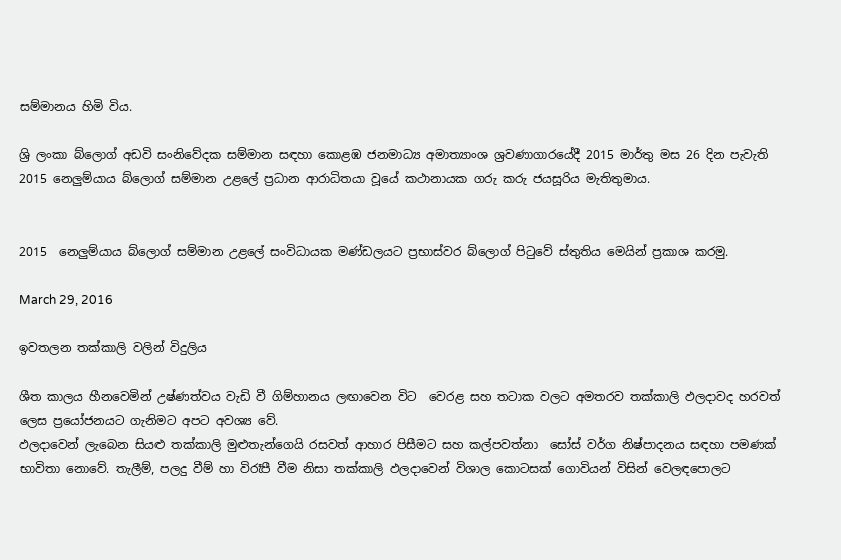සම්මානය හිමි විය.

ශ්‍රි ලංකා බ්ලොග් අඩවි සංනිවේදක සම්මාන සඳහා කොළඹ ජනමාධ්‍ය අමාත්‍යාංශ ශ්‍රවණාගාරයේදී 2015 මාර්තු මස 26 දින පැවැති 2015 නෙලුම්යාය බ්ලොග් සම්මාන උළලේ ප්‍රධාන ආරාධිතයා වූයේ කථානායක ගරු කරු ජයසූරිය මැතිතුමාය.


2015  නෙලුම්යාය බ්ලොග් සම්මාන උළලේ සංවිධායක මණ්ඩලයට ප්‍රභාස්වර බ්ලොග් පිටුවේ ස්තුතිය මෙයින් ප්‍රකාශ කරමු.

March 29, 2016

ඉවතලන තක්කාලි වලින් විදුලිය

ශීත කාලය හීනවෙමින් උෂ්ණත්වය වැඩි වී ගිම්හානය ලඟාවෙන විට  වෙරළ සහ තටාක වලට අමතරව තක්කාලි ඵලදාවද හරවත් ලෙස ප්‍රයෝජනයට ගැනිමට අපට අවශ්‍ය වේ.
ඵලදාවෙන් ලැබෙන සියළු තක්කාලි මුළුතැන්ගෙයි රසවත් ආහාර පිසීමට සහ කල්පවත්නා  සෝස් වර්ග නිෂ්පාදනය සඳහා පමණක් භාවිතා නොවේ. තැලීම්, පලදු වීම් හා විරෑපී වීම නිසා තක්කාලි ඵලදාවෙන් විශාල කොටසක් ගොවියන් විසින් වෙලඳපොලට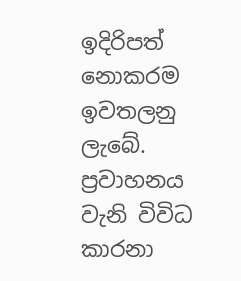ඉදිරිපත් නොකරම ඉවතලනු ලැබේ. ප්‍රවාහනය වැනි විවිධ කාරනා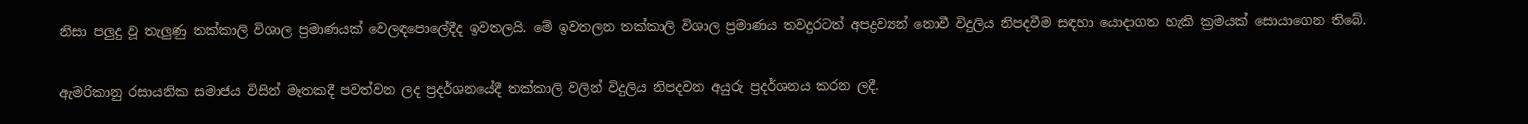නිසා පලුදු වූ තැලුණු තක්කාලි විශාල ප්‍රමාණයක් වෙලඳපොලේදීද ඉවතලයි. මේ ඉවතලන තක්කාලි විශාල ප්‍රමාණය තවදුරටත් අපද්‍රව්‍යන් නොවී විදුලිය නිපදවීම සඳහා යොදාගත හැකි ක්‍රමයක් සොයාගෙන තිබේ.

ඇමරිකානු රසායනික සමාජය විසින් මෑතකදී පවත්වන ලද ප්‍රදර්ශනයේදී තක්කාලි වලින් විදුලිය නිපදවන අයුරු ප්‍රදර්ශනය කරන ලදී.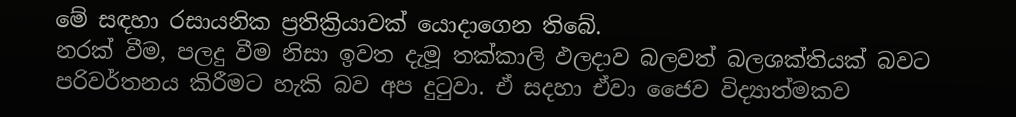මේ සඳහා රසායනික ප්‍රතික්‍රියාවක් යොදාගෙන තිබේ.
නරක් වීම, පලදු වීම නිසා ඉවත දැමූ තක්කාලි ඵලදාව බලවත් බලශක්තියක් බවට පරිවර්තනය කිරීමට හැකි බව අප දුටුවා. ඒ සදහා ඒවා ජෛව විද්‍යාත්මකව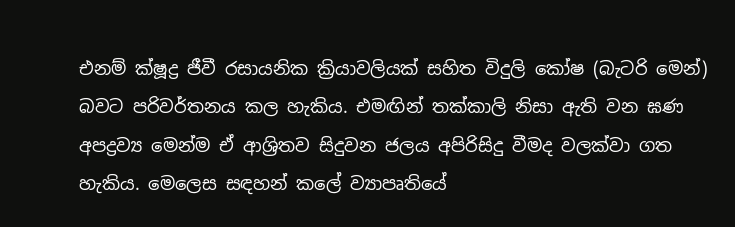එනම් ක්ෂූද්‍ර ජීවී රසායනික ක්‍රියාවලියක් සහිත විදුලි කෝෂ (බැටරි මෙන්) බවට පරිවර්තනය කල හැකිය. එමඟින් තක්කාලි නිසා ඇති වන ඝණ අපද්‍රව්‍ය මෙන්ම ඒ ආශ්‍රිතව සිදුවන ජලය අපිරිසිදු වීමද වලක්වා ගත හැකිය. මෙලෙස සඳහන් කලේ ව්‍යාපෘතියේ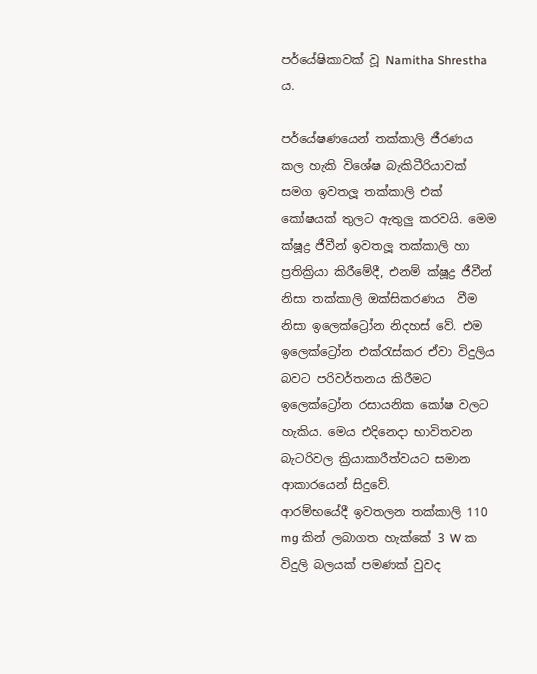පර්යේෂිකාවක් වූ Namitha Shrestha ය.

පර්යේෂණයෙන් තක්කාලි ජීරණය කල හැකි විශේෂ බැකිටීරියාවක් සමග ඉවතලූ තක්කාලි එක් කෝෂයක් තුලට ඇතුලු කරවයි. මෙම ක්ෂූද්‍ර ජීවීන් ඉවතලූ තක්කාලි හා ප්‍රතික්‍රියා කිරීමේදී, එනම් ක්ෂූද්‍ර ජීවීන් නිසා තක්කාලි ඔක්සිකරණය  වීම නිසා ඉලෙක්ට්‍රෝන නිදහස් වේ. එම ඉලෙක්ට්‍රෝන එක්රැස්කර ඒවා විදුලිය බවට පරිවර්තනය කිරීමට ඉලෙක්ට්‍රෝන රසායනික කෝෂ වලට හැකිය. මෙය එදිනෙදා භාවිතවන බැටරිවල ක්‍රියාකාරීත්වයට සමාන ආකාරයෙන් සිදුවේ.
ආරම්භයේදී ඉවතලන තක්කාලි 110 mg කින් ලබාගත හැක්කේ 3 W ක විදුලි බලයක් පමණක් වුවද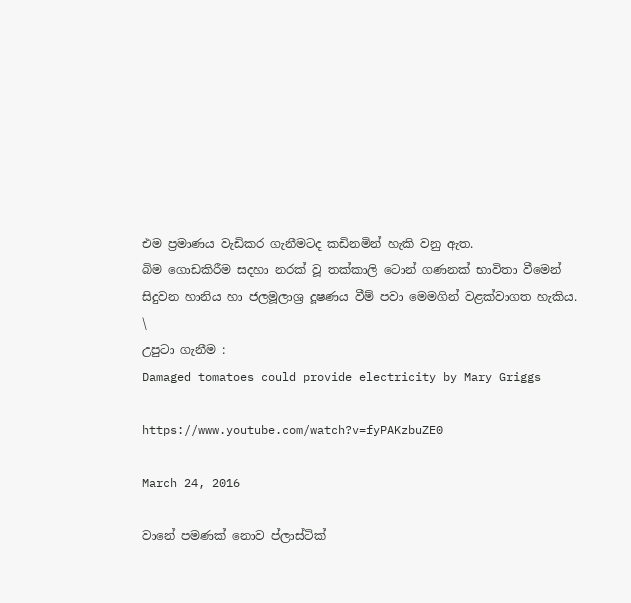එම ප්‍රමාණය වැඩිකර ගැනීමටද කඩිනමින් හැකි වනු ඇත.
බිම ගොඩකිරීම සදහා නරක් වූ තක්කාලි ටොන් ගණනක් භාවිතා වීමෙන් සිදුවන හානිය හා ජලමූලාශ්‍ර දූෂණය වීම් පවා මෙමගින් වළක්වාගත හැකිය.
\
උපුටා ගැනීම :
Damaged tomatoes could provide electricity by Mary Griggs

https://www.youtube.com/watch?v=fyPAKzbuZE0

March 24, 2016

වානේ පමණක් නොව ප්ලාස්ටික්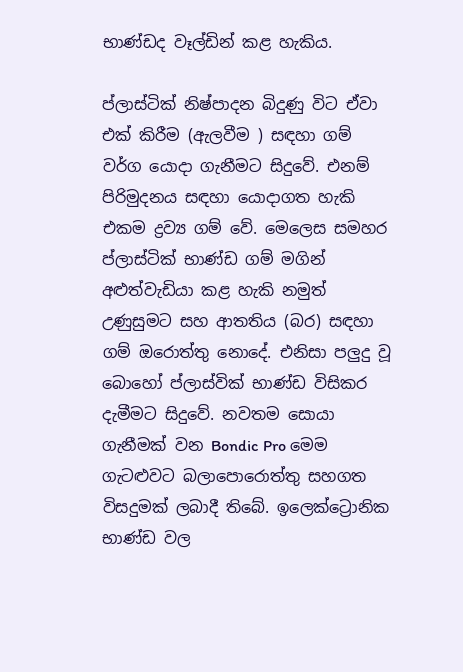භාණ්ඩද වෑල්ඩින් කළ හැකිය.

ප්ලාස්ටික් නිෂ්පාදන බිදුණු විට ඒවා එක් කිරීම (ඇලවීම ) සඳහා ගම් වර්ග යොදා ගැනීමට සිදුවේ. එනම් පිරිමුදනය සඳහා යොදාගත හැකි එකම ද්‍රව්‍ය ගම් වේ. මෙලෙස සමහර ප්ලාස්ටික් භාණ්ඩ ගම් මගින් අළුත්වැඩියා කළ හැකි නමුත් උණුසුමට සහ ආතතිය (බර) සඳහා ගම් ඔරොත්තු නොදේ. එනිසා පලුදු වූ බොහෝ ප්ලාස්වික් භාණ්ඩ විසිකර දැමීමට සිදුවේ. නවතම සොයා ගැනීමක් වන Bondic Pro මෙම ගැටළුවට බලාපොරොත්තු සහගත විසදුමක් ලබාදී තිබේ. ඉලෙක්ට්‍රොනික භාණ්ඩ වල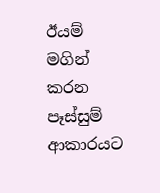ඊයම් මගින් කරන පෑස්සුම් ආකාරයට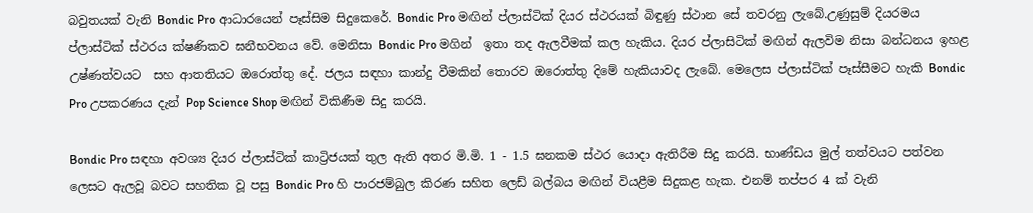බවුතයක් වැනි Bondic Pro ආධාරයෙන් පෑස්සිම සිදුකෙරේ. Bondic Pro මඟින් ප්ලාස්ටික් දියර ස්ථරයක් බිඳුණු ස්ථාන සේ තවරනු ලැබේ.උණුසුම් දියරමය ප්ලාස්ටික් ස්ථරය ක්ෂණිකව ඝනීභවනය වේ. මෙනිසා Bondic Pro මගින්  ඉතා තද ඇලවීමක් කල හැකිය. දියර ප්ලාසිටික් මඟින් ඇලවිම නිසා බන්ධනය ඉහළ උෂ්ණත්වයට  සහ ආතතියට ඔරොත්තු දේ. ජලය සඳහා කාන්දු වීමකින් තොරව ඔරොත්තු දිමේ හැකියාවද ලැබේ. මෙලෙස ප්ලාස්ටික් පෑස්සීමට හැකි Bondic Pro උපකරණය දැන් Pop Science Shop මඟින් විකිණීම සිදු කරයි.

Bondic Pro සඳහා අවශ්‍ය දියර ප්ලාස්ටික් කාට්‍රිජයක් තුල ඇති අතර මි.මි. 1 - 1.5 ඝනකම ස්ථර යොදා ඇතිරීම සිදු කරයි. භාණ්ඩය මුල් තත්වයට පත්වන ලෙසට ඇලවූ බවට සහතික වූ පසු Bondic Pro හි පාරජම්බුල කිරණ සහිත ලෙඩ් බල්බය මඟින් වියළීම සිදුකළ හැක. එනම් තප්පර 4 ක් වැනි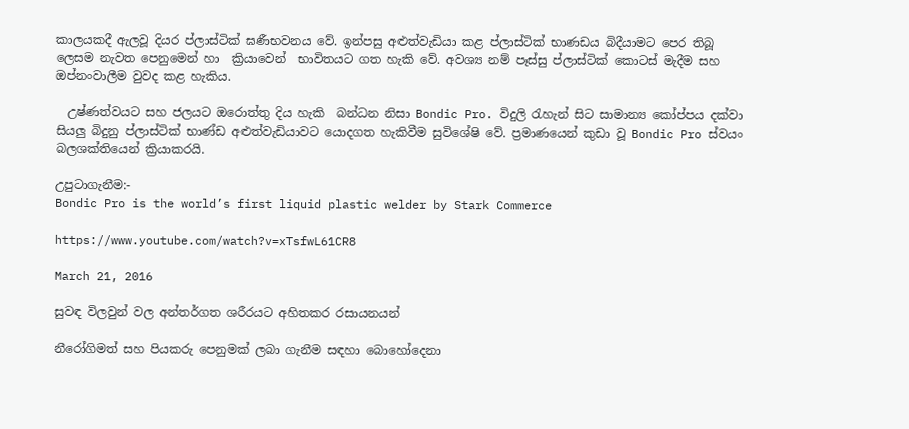කාලයකදී ඇලවූ දියර ප්ලාස්ටික් ඝණීභවනය වේ. ඉන්පසු අළුත්වැඩියා කළ ප්ලාස්ටික් භාණඩය බිදීයාමට පෙර තිබූ ලෙසම නැවත පෙනුමෙන් හා  ක්‍රියාවෙන්  භාවිතයට ගත හැකි වේ. අවශ්‍ය නම් පෑස්සු ප්ලාස්ටික් කොටස් මැදීම සහ ඔප්නංවාලීම වුවද කළ හැකිය.

  උෂ්ණත්වයට සහ ජලයට ඔරොත්තු දිය හැකි  බන්ධන නිසා Bondic Pro. විදුලි රැහැන් සිට සාමාන්‍ය කෝප්පය දක්වා සියලු බිදුනු ප්ලාස්ටික් භාණ්ඩ අළුත්වැඩියාවට යොදගත හැකිවීම සුවිශේෂි වේ. ප්‍රමාණයෙන් කුඩා වූ Bondic Pro ස්වයං බලශක්තියෙන් ක්‍රියාකරයි.

උපුටාගැනීම:-
Bondic Pro is the world’s first liquid plastic welder by Stark Commerce

https://www.youtube.com/watch?v=xTsfwL61CR8

March 21, 2016

සුවඳ විලවුන් වල අන්තර්ගත ශරීරයට අහිතකර රසායනයන්

නීරෝගිමත් සහ පියකරු පෙනුමක් ලබා ගැනීම සඳහා බොහෝදෙනා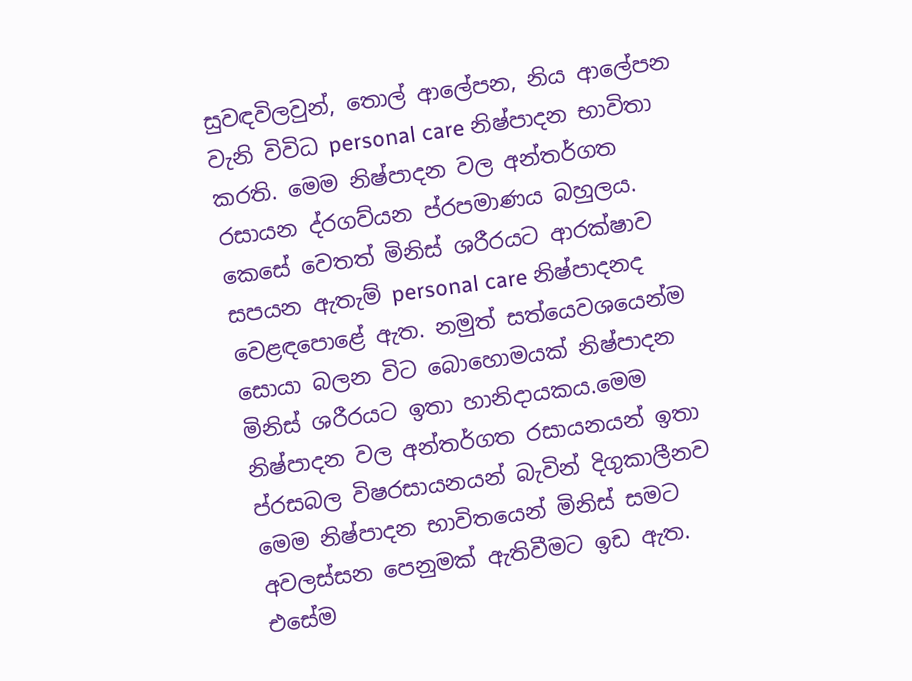සුවඳවිලවුන්, තොල් ආලේපන, නිය ආලේපන වැනි විවිධ personal care නිෂ්පාදන භාවිතා කරති. මෙම නිෂ්පාදන වල අන්තර්ගත රසායන ද්රගව්යන ප්රපමාණය බහුලය. කෙසේ වෙතත් මිනිස් ශරීරයට ආරක්ෂාව සපයන ඇතැම් personal care නිෂ්පාදනද වෙළඳපොළේ ඇත. නමුත් සත්යෙවශයෙන්ම සොයා බලන විට බොහොමයක් නිෂ්පාදන මිනිස් ශරීරයට ඉතා හානිදායකය.මෙම නිෂ්පාදන වල අන්තර්ගත රසායනයන් ඉතා ප්රසබල විෂරසායනයන් බැවින් දිගුකාලීනව මෙම නිෂ්පාදන භාවිතයෙන් මිනිස් සමට අවලස්සන පෙනුමක් ඇතිවීමට ඉඩ ඇත. එසේම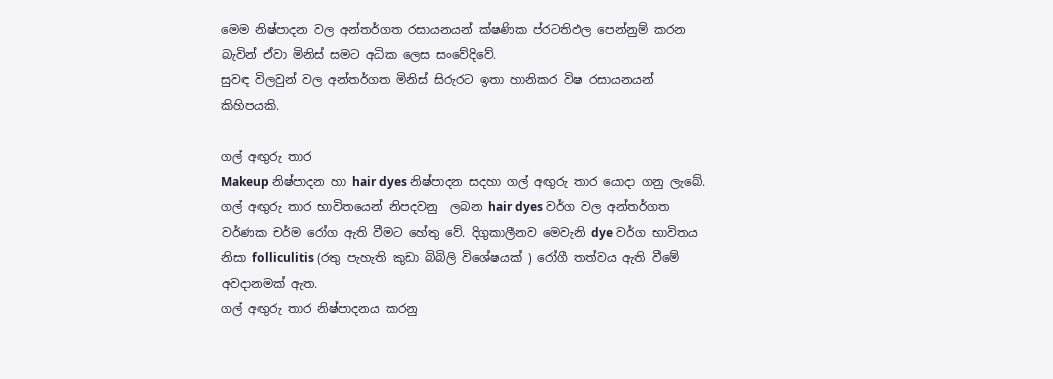මෙම නිෂ්පාදන වල අන්තර්ගත රසායනයන් ක්ෂණික ප්රටතිඵල පෙන්නුම් කරන බැවින් ඒවා මිනිස් සමට අධික ලෙස සංවේදිවේ.
සුවඳ විලවුන් වල අන්තර්ගත මිනිස් සිරුරට ඉතා හානිකර විෂ රසායනයන් කිහිපයකි.

ගල් අඟුරු තාර
Makeup නිෂ්පාදන හා hair dyes නිෂ්පාදන සදහා ගල් අඟුරු තාර යොදා ගනු ලැබේ. ගල් අඟුරු තාර භාවිතයෙන් නිපදවනු  ලබන hair dyes වර්ග වල අන්තර්ගත වර්ණක චර්ම රෝග ඇති වීමට හේතු වේ. දිගුකාලීනව මෙවැනි dye වර්ග භාවිතය නිසා folliculitis (රතු පැහැති කුඩා බිබිලි විශේෂයක් ) රෝගී තත්වය ඇති වීමේ අවදානමක් ඇත.
ගල් අඟුරු තාර නිෂ්පාදනය කරනු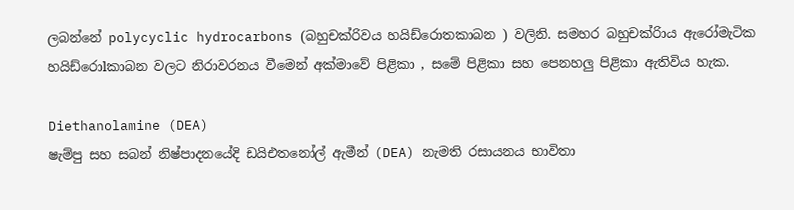ලබන්නේ polycyclic hydrocarbons (බහුචක්රිවය හයිඩ්රොතකාබන ) වලිනි. සමහර බහුචක්රිාය ඇරෝමැටික  හයිඩ්රොlකාබන වලට නිරාවරනය වීමෙන් අක්මාවේ පිළිකා , සමේ පිළිකා සහ පෙනහලු පිළිකා ඇතිවිය හැක.

Diethanolamine (DEA)
ෂැම්පු සහ සබන් නිෂ්පාදනයේදි ඩයිඑතනෝල් ඇමීන් (DEA) නැමති රසායනය භාවිතා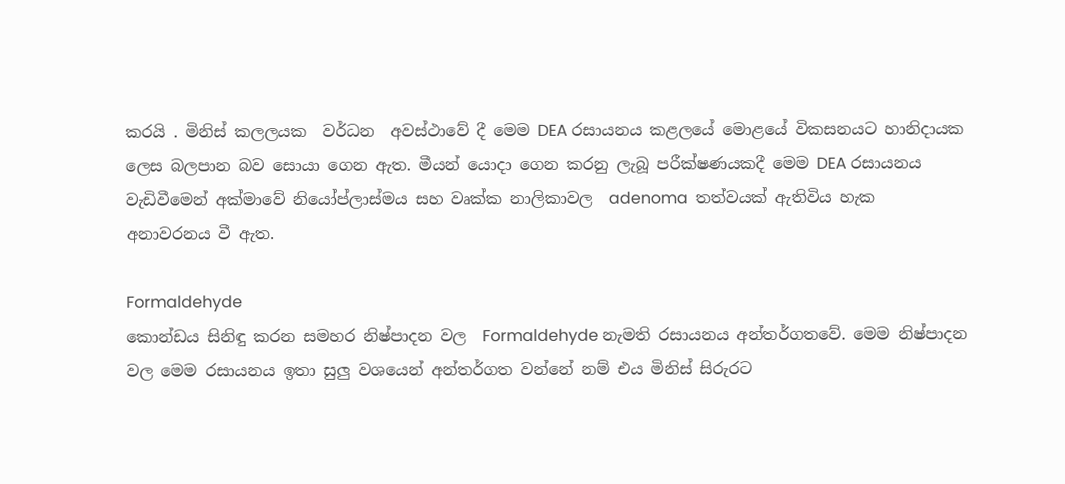කරයි . මිනිස් කලලයක  වර්ධන  අවස්ථාවේ දී මෙම DEA රසායනය කළලයේ මො‍ළයේ විකසනයට හානිදායක ලෙස බලපාන බව සොයා ගෙන ඇත. මීයන් යොදා ගෙන කරනු ලැබූ පරීක්ෂණයකදී මෙම DEA රසායනය වැඩිවීමෙන් අක්මාවේ නියෝප්ලාස්මය සහ වෘක්ක නාලිකාවල  adenoma  තත්වයක් ඇතිවිය හැක අනාවරනය වී ඇත.

Formaldehyde
කොන්ඩය සිනිඳු කරන සමහර නිෂ්පාදන වල ‍ Formaldehyde නැමති රසායනය අන්තර්ගතවේ. මෙම නිෂ්පාදන වල මෙම රසායනය ඉතා සුලු වශයෙන් අන්තර්ගත වන්නේ නම් එය මිනිස් සිරුරට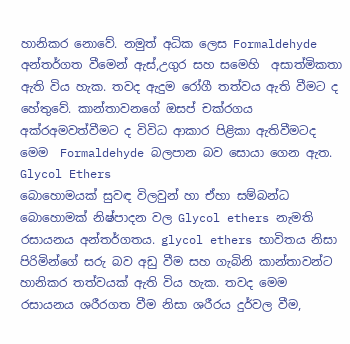හානිකර නොවේ. නමුත් අධික ලෙස Formaldehyde  අන්තර්ගත වීමෙන් ඇස්,උගුර සහ සමෙහි  අසාත්මිකතා ඇති විය හැක. තවද ඇදුම රෝගී තත්වය ඇති වීමට ද හේතුවේ. කාන්තාවනගේ ඔසප් චක්රගය අක්රඅමවත්වීමට ද විවිධ ආකාර පිළිකා ඇතිවීමටද  මෙම  Formaldehyde බලපාන බව සොයා ගෙන ඇත.
Glycol Ethers
බොහොමයක් සුවඳ විලවුන් හා ඒහා සම්බන්ධ බොහොමක් නිෂ්පාදන වල Glycol ethers නැමති රසායනය අන්තර්ගතය. glycol ethers භාවිතය නිසා පිරිමින්ගේ සරු බව අඩු වීම සහ ගැබිනි කාන්තාවන්ට හානිකර තත්වයක් ඇති විය හැක. තවද මෙම රසායනය ශරීරගත වීම නිසා ශරීරය දුර්වල වීම,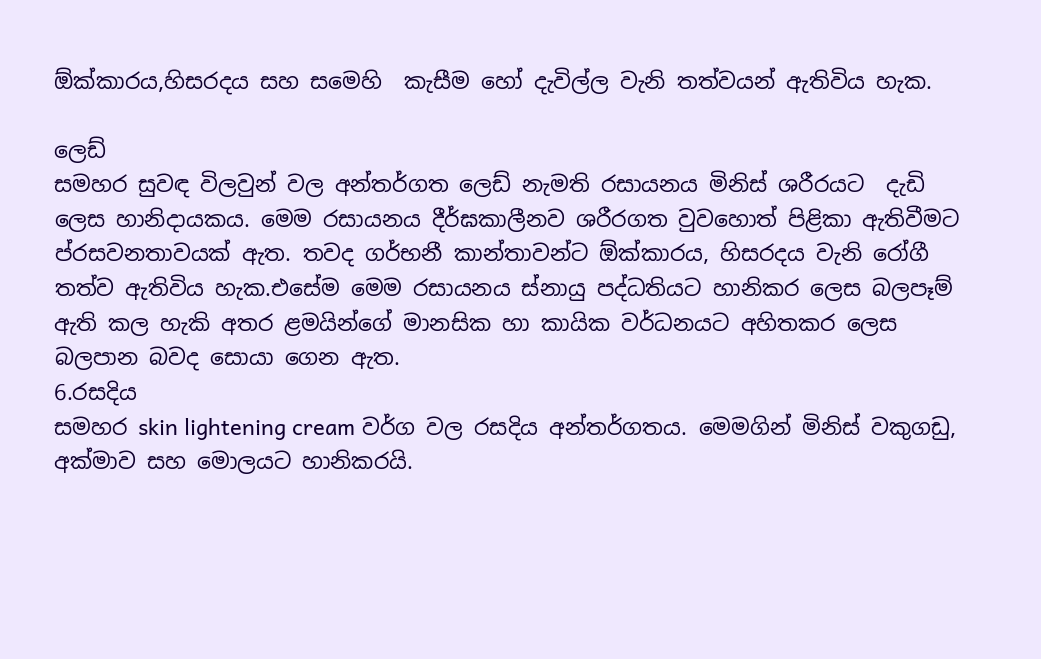ඕක්කාරය,හිසරදය සහ සමෙහි  කැසීම හෝ දැවිල්ල වැනි තත්වයන් ඇතිවිය හැක.

ලෙඩ්
සමහර සුවඳ විලවුන් වල අන්තර්ගත ලෙඩ් නැමති රසායනය මිනිස් ශරීරයට  දැඩි ලෙස හානිදායකය. මෙම රසායනය දීර්ඝකාලීනව ශරීරගත වුවහොත් පිළිකා ඇතිවීමට ප්රසවනතාවයක් ඇත. තවද ගර්භනී කාන්තාවන්ට ඕක්කාරය, හිසරදය වැනි රෝගී තත්ව ඇතිවිය හැක.එසේම මෙම රසායනය ස්නායු පද්ධතියට හානිකර ලෙස බලපෑම් ඇති කල හැකි අතර ළමයින්ගේ මානසික හා කායික වර්ධනයට අහිතකර ලෙස බලපාන බවද සොයා ගෙන ඇත.
6.රසදිය
සමහර skin lightening cream වර්ග වල රසදිය අන්තර්ගතය. මෙමගින් මිනිස් වකුගඩු, අක්මාව සහ මොලයට හානිකරයි.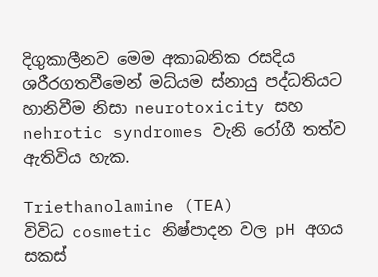දිගුකාලීනව මෙම අකාබනික රසදිය ශරීරගතවීමෙන් මධ්යම ස්නායු පද්ධතියට හානිවීම නිසා neurotoxicity සහ nehrotic syndromes වැනි රෝගී තත්ව ඇතිවිය හැක.

Triethanolamine (TEA)
විවිධ cosmetic නිෂ්පාදන වල pH අගය සකස්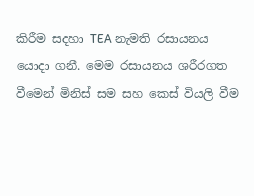කිරීම සදහා TEA නැමති රසායනය යොදා ගනී. මෙම රසායනය ශරීරගත වීමෙන් මිනිස් සම සහ කෙස් වියලි වීම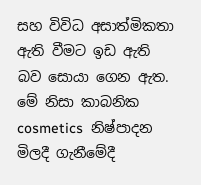සහ විවිධ අසාත්මිකතා ඇති වීමට ඉඩ ඇති බව සොයා ගෙන ඇත.
මේ නිසා කාබනික cosmetics  නිෂ්පාදන මිලදී ගැනීමේදී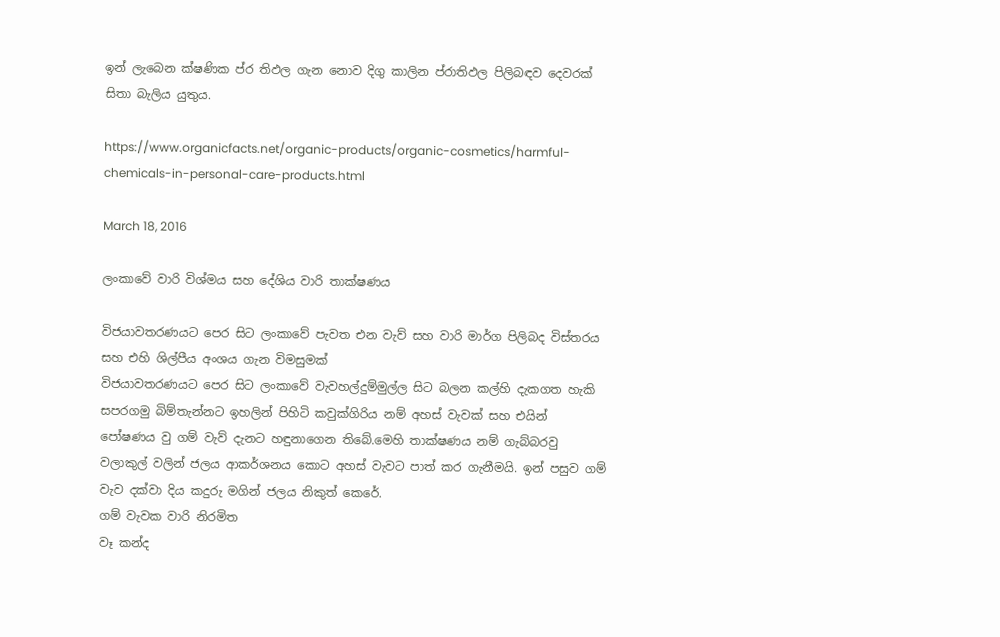ඉන් ලැබෙන ක්ෂණික ප්ර තිඵල ගැන නොව දිගු කාලින ප්රාතිඵල පිලිබඳව දෙවරක් සිතා බැලිය යුතුය.

https://www.organicfacts.net/organic-products/organic-cosmetics/harmful-chemicals-in-personal-care-products.html

March 18, 2016

ලංකාවේ වාරි විශ්මය සහ දේශිය වාරි තාක්ෂණය

විජයාවතරණයට පෙර සිට ලංකාවේ පැවත එන වැව් සහ වාරි මාර්ග පිලිබද විස්තරය සහ එහි ශිල්පීය අංශය ගැන විමසුමක්
විජයාවතරණයට පෙර සිට ලංකාවේ වැවහල්දුම්මුල්ල සිට බලන කල්හි දැකගත හැකි සපරගමු බිම්තැන්නට ඉහලින් පිහිටි කවුක්ගිරිය නම් අහස් වැවක් සහ එයින් පෝෂණය වු ගම් වැව් දැනට හඳුනාගෙන තිබේ.මෙහි තාක්ෂණය නම් ගැබ්බරවු වලාකුල් වලින් ජලය ආකර්ශනය කොට අහස් වැවට පාත් කර ගැනීමයි. ඉන් පසුව ගම් වැව දක්වා දිය කදුරු මගින් ජලය නිකුත් කෙරේ.
ගම් වැවක වාරි නිරමිත
වෑ කන්ද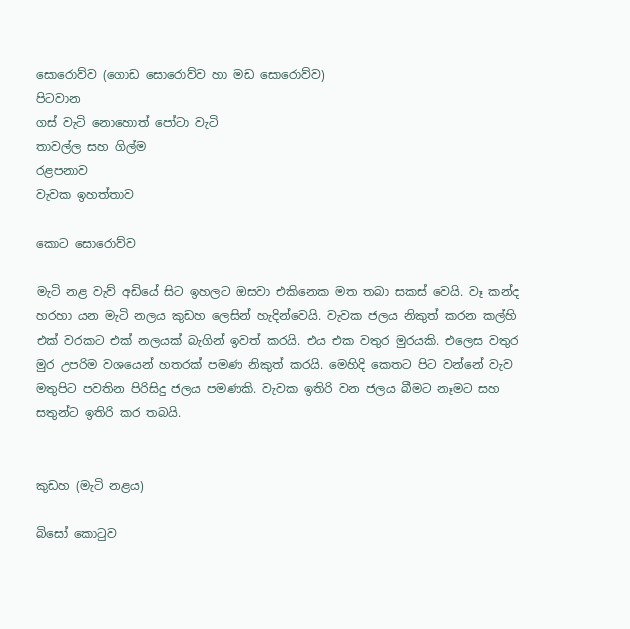සොරොව්ව (ගොඩ සොරොව්ව හා මඩ සොරොව්ව)
පිටවාන
ගස් වැටි නොහොත් පෝටා වැටි
තාවල්ල සහ ගිල්ම
රළපනාව
වැවක ඉහත්තාව

කොට සොරොව්ව

මැටි නළ වැව් අඩියේ සිට ඉහලට ඔසවා එකිනෙක මත තබා සකස් වෙයි. වෑ කන්ද හරහා යන මැටි නලය කුඩහ ලෙසින් හැදින්වෙයි. වැවක ජලය නිකුත් කරන කල්හි එක් වරකට එක් නලයක් බැගින් ඉවත් කරයි. එය එක වතුර මුරයකි. එලෙස වතුර මුර උපරිම වශයෙන් හතරක් පමණ නිකුත් කරයි. මෙහිදි කෙතට පිට වන්නේ වැව මතුපිට පවතින පිරිසිදු ජලය පමණකි. වැවක ඉතිරි වන ජලය බීමට නෑමට සහ සතුන්ට ඉතිරි කර තබයි.


කුඩහ (මැටි නළය)

බිසෝ කොටුව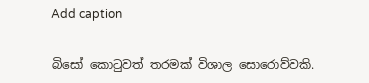Add caption


බිසෝ කොටුවත් තරමක් විශාල සොරොව්වකි.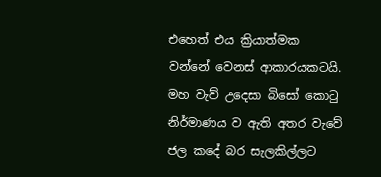එහෙත් එය ක්‍රියාත්මක වන්නේ වෙනස් ආකාරයකටයි. මහ වැව් උදෙසා බිසෝ කොටු නිර්මාණය ව ඇති අතර වැවේ ජල කදේ බර සැලකිල්ලට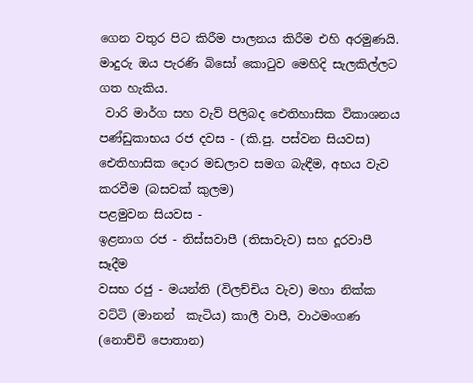ගෙන වතුර පිට කිරීම පාලනය කිරීම එහි අරමුණයි. මාදුරු ඔය පැරණි බිසෝ කොටුව මෙහිදි සැලකිල්ලට ගත හැකිය.
 වාරි මාර්ග සහ වැව් පිලිබද ඓතිහාසික විකාශනය
පණ්ඩුකාභය රජ දවස - (කි.පු. පස්වන සියවස) ඓතිහාසික දොර මඩලාව සමග බැඳීම, අභය වැව කරවීම (බසවක් කුලම)
පළමුවන සියවස -
ඉළනාග රජ - තිස්සවාපී (තිසාවැව) සහ දූරවාපී සෑදීම
වසභ රජු - මයන්ති (විලච්චිය වැව) මහා නික්ක වට්ටි (මානන්  කැටිය) කාලී වාපී, වාථමංගණ (නොච්චි පොතාන)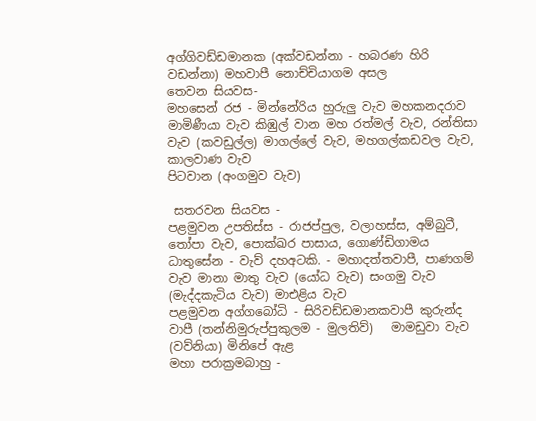අග්ගිවඩ්ඩමානක (අක්වඩන්නා - හබරණ හිරි  වඩන්නා) මහවාපී නොච්චියාගම අසල
තෙවන සියවස-
මහසෙන් රජ - මින්නේරිය හුරුලු වැව මහකනදරාව මාමිණීයා වැව කිඹුල් වාන මහ රත්මල් වැව, රන්තිසා වැව (කවඩුල්ල) මාගල්ලේ වැව, මහගල්කඩවල වැව, කාලවාණ වැව
පිටවාන (අංගමුව වැව)

 සතරවන සියවස -
පළමුවන උපතිස්ස - රාජප්පුල, වලාහස්ස, අම්බුටී, තෝපා වැව, පොක්ඛර පාසාය, ගොණ්ඩිගාමය
ධාතුසේන - වැව් දහඅටකි. - මහාදත්තවාපී, පාණගම් වැව මානා මාතු වැව (යෝධ වැව) සංගමු වැව (මැද්දකැටිය වැව) මාඑළිය වැව
පළමුවන අග්ගබෝධි - සිරිවඩ්ඩමානකවාපී කුරුන්ද වාපී (තන්නිමුරුප්පුකුලම - මුලතිව්)   මාමඩුවා වැව (වව්නියා) මිනිපේ ඇළ
මහා පරාක්‍රමබාහු -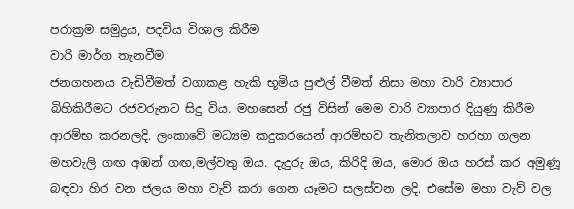පරාක්‍රම සමුද්‍රය, පදවිය විශාල කිරීම
වාරි මාර්ග තැනවීම
ජනගහනය වැඩිවීමත් වගාකළ හැකි භූමිය පුළුල් වීමත් නිසා මහා වාරි ව්‍යාපාර බිහිකිරීමට රජවරුනට සිදු විය. මහසෙන් රජු විසින් මෙම වාරි ව්‍යාපාර දියුණු කිරීම ආරම්භ කරනලදි. ලංකාවේ මධ්‍යම කදුකරයෙන් ආරම්භව තැනිතලාව හරහා ගලන මහවැලි ගඟ අඹන් ගඟ,මල්වතු ඔය. දැදුරු ඔය, කිරිදි ඔය, මොර ඔය හරස් කර අමුණූ බඳවා හිර වන ජලය මහා වැව් කරා ගෙන යෑමට සලස්වන ලදි. එසේම මහා වැව් වල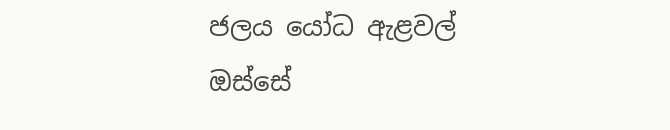ජලය යෝධ ඇළවල් ඔස්සේ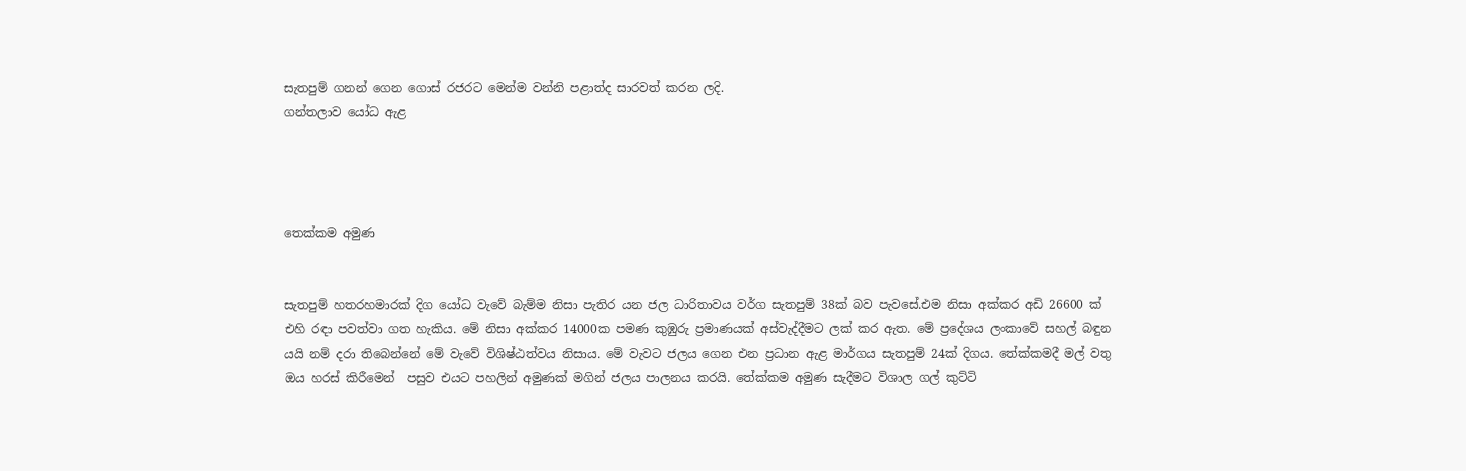සැතපුම් ගනන් ගෙන ගොස් රජරට මෙන්ම වන්නි පළාත්ද සාරවත් කරන ලදි.
ගන්තලාව යෝධ ඇළ




තෙක්කම අමුණ


සැතපුම් හතරහමාරක් දිග යෝධ වැවේ බැම්ම නිසා පැතිර යන ජල ධාරිතාවය වර්ග සැතපුම් 38ක් බව පැවසේ.එම නිසා අක්කර අඩි 26600 ක් එහි රඳා පවත්වා ගත හැකිය. මේ නිසා අක්කර 14000ක පමණ කුඹුරු ප්‍රමාණයක් අස්වැද්දීමට ලක් කර ඇත. මේ ප්‍රදේශය ලංකාවේ සහල් බඳුන යයි නම් දරා තිබෙන්නේ මේ වැවේ විශිෂ්ඨත්වය නිසාය. මේ වැවට ජලය ගෙන එන ප්‍රධාන ඇළ මාර්ගය සැතපුම් 24ක් දිගය. තේක්කමදී මල් වතු ඔය හරස් කිරීමෙන්  පසුව එයට පහලින් අමුණක් මගින් ජලය පාලනය කරයි. තේක්කම අමුණ සැදීමට විශාල ගල් කුට්ටි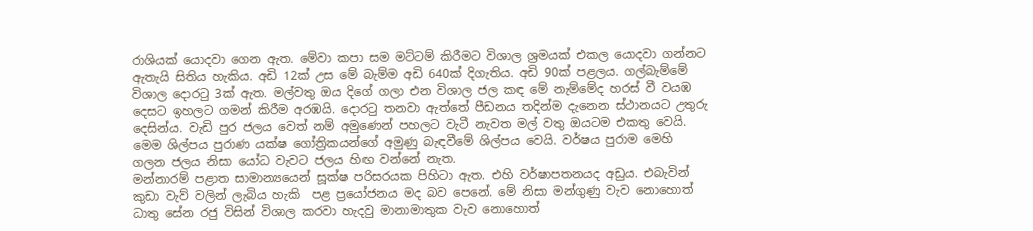රාශියක් යොදවා ගෙන ඇත. මේවා කපා සම මට්ටම් කිරීමට විශාල ශ්‍රමයක් එකල යොදවා ගන්නට ඇතැයි සිතිය හැකිය. අඩි 12ක් උස මේ බැම්ම අඩි 640ක් දිගැතිය. අඩි 90ක් පළලය. ගල්බැම්මේ විශාල දොරටු 3ක් ඇත. මල්වතු ඔය දිගේ ගලා එන විශාල ජල කඳ මේ නැම්මේද හරස් වී වයඹ දෙසට ඉහලට ගමන් කිරීම අරඹයි. දොරටු තනවා ඇත්තේ පීඩනය තදින්ම දැනෙන ස්ථානයට උතුරු දෙසින්ය. වැඩි පුර ජලය වෙත් නම් අමුණෙන් පහලට වැටී නැවත මල් වතු ඔයටම එකතු වෙයි. මෙම ශිල්පය පුරාණ යක්ෂ ගෝත්‍රිකයන්ගේ අමුණු බැඳවීමේ ශිල්පය වෙයි. වර්ෂය පුරාම මෙහි ගලන ජලය නිසා යෝධ වැවට ජලය හිඟ වන්නේ නැත.
මන්නාරම් පළාත සාමාන්‍යයෙන් සූක්ෂ පරිසරයක පිහිටා ඇත. එහි වර්ෂාපතනයද අඩුය. එබැවින් කුඩා වැව් වලින් ලැබිය හැකි  පළ ප්‍රයෝජනය මද බව පෙනේ. මේ නිසා මන්ගුණු වැව නොහොත් ධාතු සේන රජු විසින් විශාල කරවා හැදවු මානාමාතුක වැව නොහොත්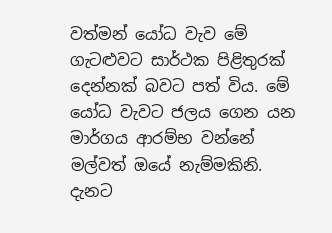වත්මන් යෝධ වැව මේ ගැටළුවට සාර්ථක පිළිතුරක් දෙන්නක් බවට පත් විය. මේ යෝධ වැවට ජලය ගෙන යන මාර්ගය ආරම්භ වන්නේ මල්වත් ඔයේ නැම්මකිනි. දැනට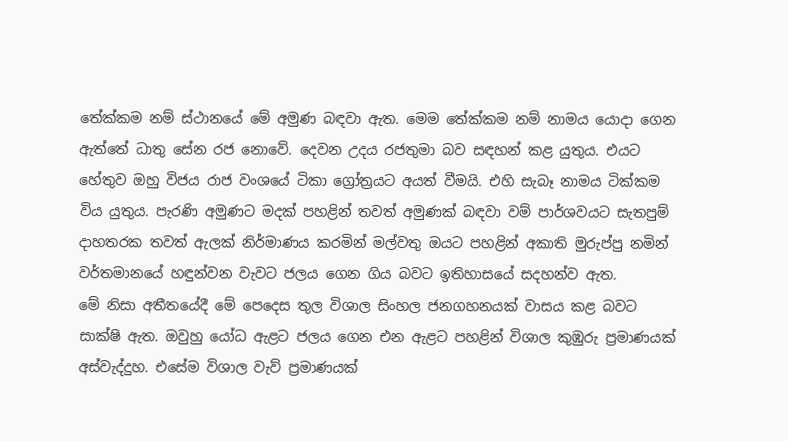තේක්කම නම් ස්ථානයේ මේ අමුණ බඳවා ඇත. මෙම තේක්කම නම් නාමය යොදා ගෙන ඇත්තේ ධාතු සේන රජ නොවේ. දෙවන උදය රජතුමා බව සඳහන් කළ යුතුය. එයට හේතුව ඔහු විජය රාජ වංශයේ ටිකා ග්‍රෝත්‍රයට අයත් වීමයි. එහි සැබෑ නාමය ටික්කම විය යුතුය. පැරණි අමුණට මදක් පහළින් තවත් අමුණක් බඳවා වම් පාර්ශවයට සැතපුම් දාහතරක තවත් ඇලක් නිර්මාණය කරමින් මල්වතු ඔයට පහළින් අකාති මුරුප්පු නමින් වර්තමානයේ හඳුන්වන වැවට ජලය ගෙන ගිය බවට ඉතිහාසයේ සදහන්ව ඇත.
මේ නිසා අතීතයේදී මේ පෙදෙස තුල විශාල සිංහල ජනගහනයක් වාසය කළ බවට සාක්ෂි ඇත. ඔවුහු යෝධ ඇළට ජලය ගෙන එන ඇළට පහළින් විශාල කුඹුරු ප්‍රමාණයක් අස්වැද්දුහ. එසේම විශාල වැව් ප්‍රමාණයක්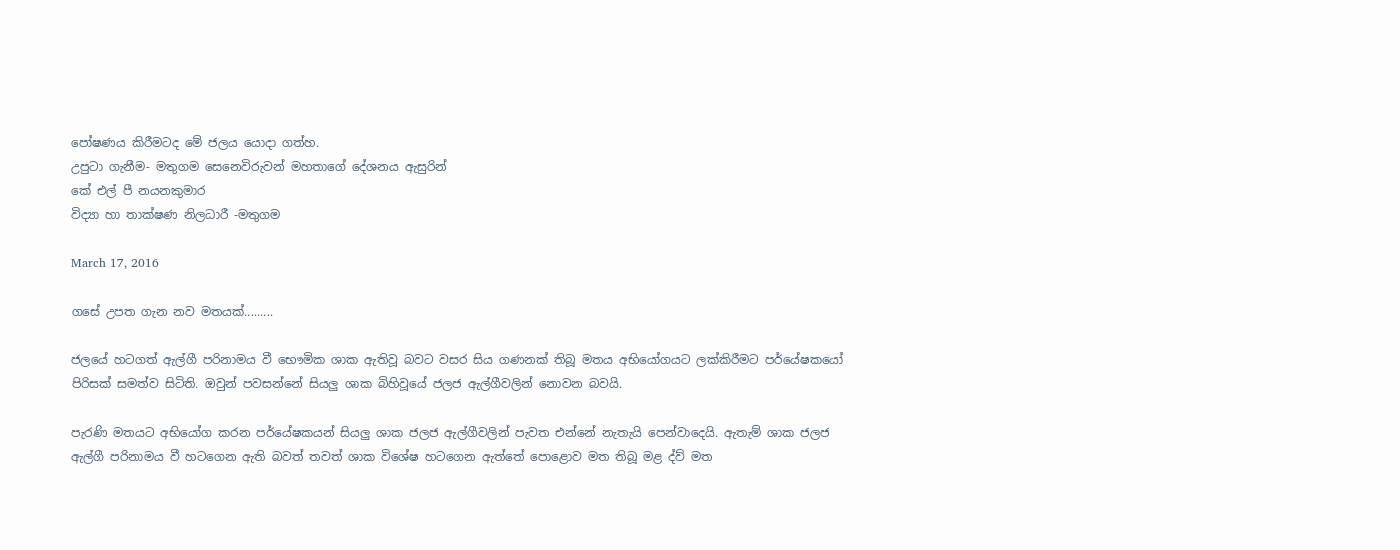පෝෂණය කිරීමටද මේ ජලය යොදා ගත්හ.
උපුටා ගැනීම- මතුගම සෙනෙවිරුවන් මහතාගේ දේශනය ඇසුරින්
කේ එල් පී නයනකුමාර
විද්‍යා හා තාක්ෂණ නිලධාරී -මතුගම

March 17, 2016

ගසේ උපත ගැන නව මතයක්.........

ජලයේ හටගත් ඇල්ගී පරිනාමය වී භෞමික ශාක ඇතිවූ බවට වසර සිය ගණනක් තිබූ මතය අභියෝගයට ලක්කිරීමට පර්යේෂකයෝ පිරිසක් සමත්ව සිටිති. ඔවුන් පවසන්නේ සියලු ශාක බිහිවූයේ ජලජ ඇල්ගීවලින් නොවන බවයි.

පැරණි මතයට අභියෝග කරන පර්යේෂකයන් සියලු ශාක ජලජ ඇල්ගීවලින් පැවත එන්නේ නැතැයි පෙන්වාදෙයි. ඇතැම් ශාක ජලජ ඇල්ගී පරිනාමය වී හටගෙන ඇති බවත් තවත් ශාක විශේෂ හටගෙන ඇත්තේ පොළොව මත තිබූ මළ ද්ව් මත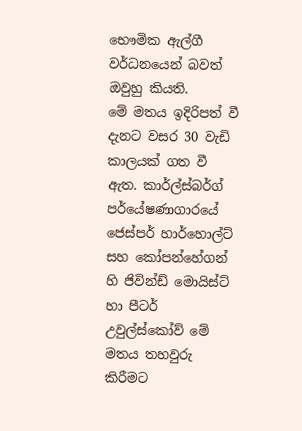භෞමික ඇල්ගී වර්ධනයෙන් බවත් ඔවුහු කියති.
මේ මතය ඉදිරිපත් වී දැනට වසර 30 වැඩි කාලයක් ගත වී ඇත. කාර්ල්ස්බර්ග් පර්යේෂණාගාරයේ ජෙස්පර් හාර්හොල්ට් සහ කෝපන්හේගන් හි ජිවින්ඩ් මොයිස්ට් හා පීටර් උවුල්ස්කෝව් මේ මතය තහවුරු කිරීමට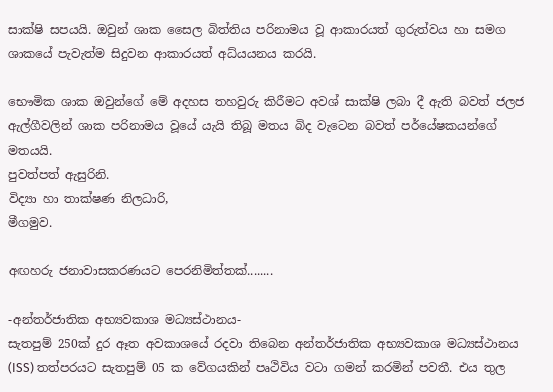සාක්ෂි සපයයි. ඔවුන් ශාක සෛල බිත්තිය පරිනාමය වූ ආකාරයත් ගුරුත්වය හා සමග ශාකයේ පැවැත්ම සිදුවන ආකාරයත් අධ්යයනය කරයි.

භෞමික ශාක ඔවුන්ගේ මේ අදහස තහවුරු කිරීමට අවශ් සාක්ෂි ලබා දී ඇති බවත් ජලජ ඇල්ගීවලින් ශාක පරිනාමය වූයේ යැයි තිබූ මතය බිද වැටෙන බවත් පර්යේෂකයන්ගේ මතයයි.
පුවත්පත් ඇසුරිනි.
විද්‍යා හා තාක්ෂණ නිලධාරි,
මීගමුව.

අඟහරු ජනාවාසකරණයට පෙරනිමිත්තක්........

-අන්තර්ජාතික අභ්‍යවකාශ මධ්‍යස්ථානය-
සැතපුම් 250ක් දුර ඈත අවකාශයේ රදවා තිබෙන අන්තර්ජාතික අභ්‍යවකාශ මධ්‍යස්ථානය (ISS) තත්පරයට සැතපුම් 05 ක වේගයකින් පෘථිවිය වටා ගමන් කරමින් පවතී. එය තුල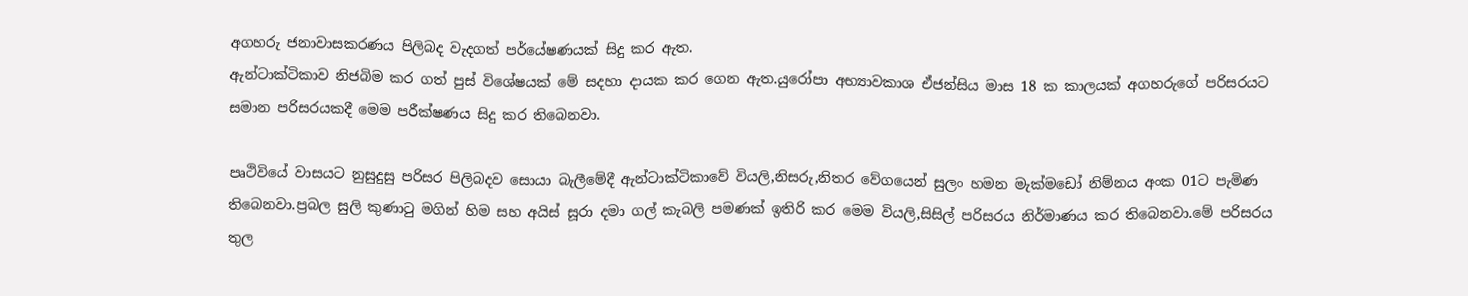අගහරු ජනාවාසකරණය පිලිබද වැදගත් පර්යේෂණයක් සිදු කර ඇත.
ඇන්ටාක්ටිකාව නිජබිම කර ගත් පුස් විශේෂයක් මේ සදහා දායක කර ගෙන ඇත.යුරෝපා අභ්‍යාවකාශ ඒජන්සිය මාස 18 ක කාලයක් අගහරුගේ පරිසරයට සමාන පරිසරයකදී මෙම පරීක්ෂණය සිදු කර තිබෙනවා.

පෘථිවියේ වාසයට නුසුදුසු පරිසර පිලිබදව සොයා බැලීමේදී ඇන්ටාක්ටිකාවේ වියලි,නිසරු,නිතර වේගයෙන් සුලං හමන මැක්මඩෝ නිම්නය අංක 01ට පැමිණ තිබෙනවා.ප්‍රබල සුලි කුණාටු මගින් හිම සහ අයිස් සූරා දමා ගල් කැබලි පමණක් ඉතිරි කර මෙම වියලි,සිසිල් පරිසරය නිර්මාණය කර තිබෙනවා.මේ පරිසරය තුල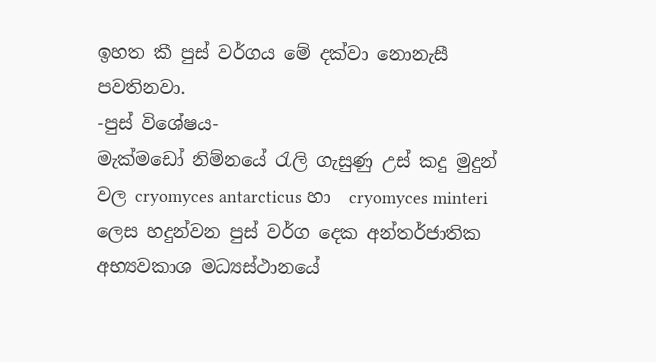ඉහත කී පුස් වර්ගය මේ දක්වා නොනැසී පවතිනවා.
-පුස් විශේෂය-
මැක්මඩෝ නිම්නයේ රැලි ගැසුණු උස් කදු මුදුන් වල cryomyces antarcticus හා  cryomyces minteri ලෙස හදුන්වන පුස් වර්ග දෙක අන්තර්ජාතික අභ්‍යවකාශ මධ්‍යස්ථානයේ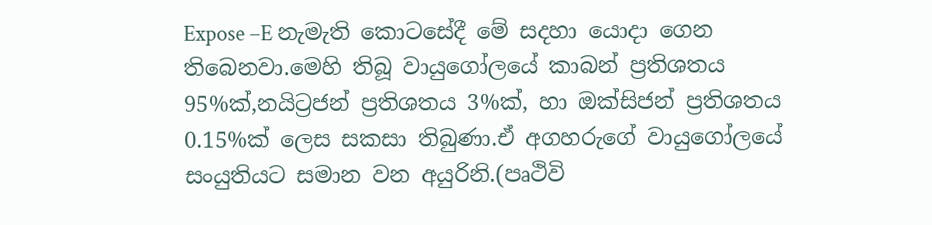Expose –E නැමැති කොටසේදී මේ සදහා යොදා ගෙන තිබෙනවා.මෙහි තිබූ වායුගෝලයේ කාබන් ප්‍රතිශතය 95%ක්,නයිට්‍රජන් ප්‍රතිශතය 3%ක්, හා ඔක්සිජන් ප්‍රතිශතය 0.15%ක් ලෙස සකසා තිබුණා.ඒ අගහරුගේ වායුගෝලයේ සංයුතියට සමාන වන අයුරිනි.(පෘථිවි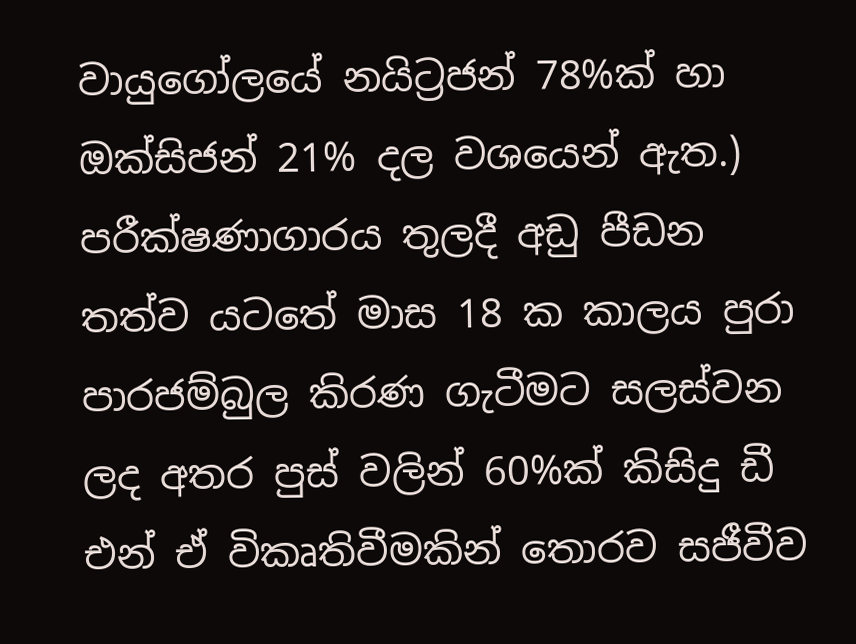වායුගෝලයේ නයිට්‍රජන් 78%ක් හා ඔක්සිජන් 21% දල වශයෙන් ඇත.) පරීක්ෂණාගාරය තුලදී අඩු පීඩන තත්ව යටතේ මාස 18 ක කාලය පුරා පාරජම්බුල කිරණ ගැටීමට සලස්වන ලද අතර පුස් වලින් 60%ක් කිසිදු ඩී එන් ඒ විකෘතිවීමකින් තොරව සජීවීව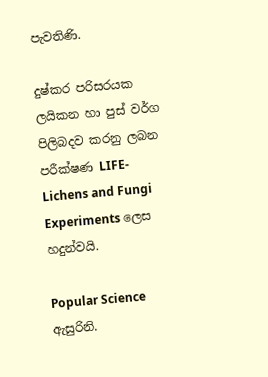පැවතිණි.

දුෂ්කර පරිසරයක ලයිකන හා පුස් වර්ග පිලිබදව කරනු ලබන පරීක්ෂණ LIFE-Lichens and Fungi Experiments ලෙස හදුන්වයි.

Popular Science ඇසුරිනි.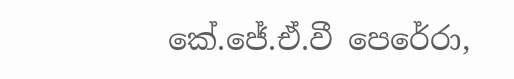කේ.ජේ.ඒ.වී පෙරේරා,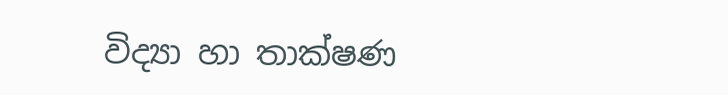විද්‍යා හා තාක්ෂණ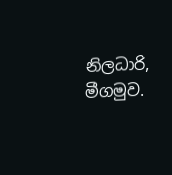නිලධාරි,
මීගමුව.